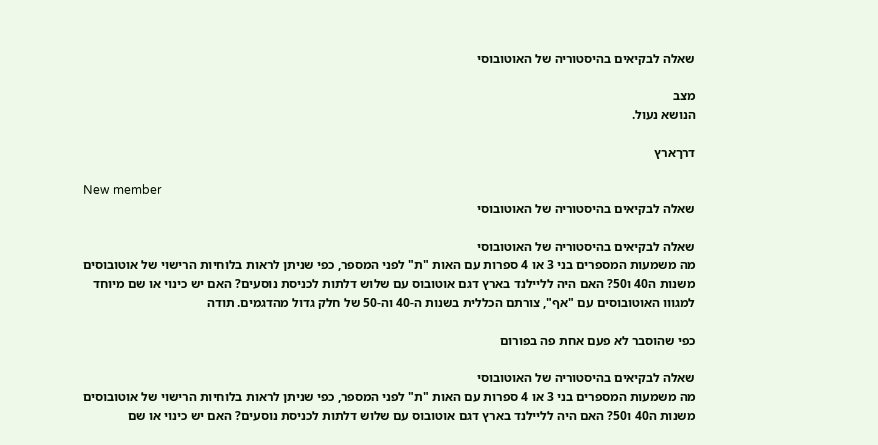שאלה לבקיאים בהיסטוריה של האוטובוסי

מצב
הנושא נעול.

דרךארץ

New member
שאלה לבקיאים בהיסטוריה של האוטובוסי

שאלה לבקיאים בהיסטוריה של האוטובוסי
מה משמעות המספרים בני 3 או 4 ספרות עם האות "ת" לפני המספר, כפי שניתן לראות בלוחיות הרישוי של אוטובוסים משנות ה40 ו50? האם היה לליילנד בארץ דגם אוטובוס עם שלוש דלתות לכניסת נוסעים? האם יש כינוי או שם מיוחד למגווו האוטובוסים עם "אף", צורתם הכללית בשנות ה-40 וה-50 של חלק גדול מהדגמים. תודה

כפי שהוסבר לא פעם אחת פה בפורום

שאלה לבקיאים בהיסטוריה של האוטובוסי
מה משמעות המספרים בני 3 או 4 ספרות עם האות "ת" לפני המספר, כפי שניתן לראות בלוחיות הרישוי של אוטובוסים משנות ה40 ו50? האם היה לליילנד בארץ דגם אוטובוס עם שלוש דלתות לכניסת נוסעים? האם יש כינוי או שם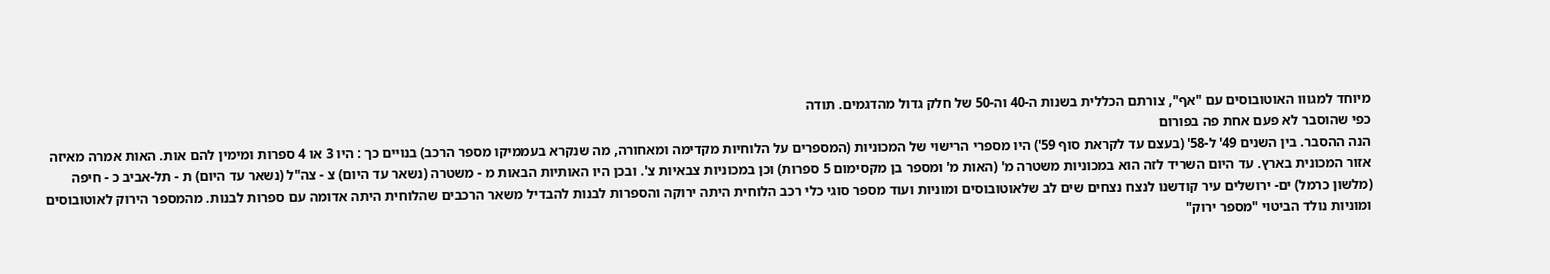מיוחד למגווו האוטובוסים עם "אף", צורתם הכללית בשנות ה-40 וה-50 של חלק גדול מהדגמים. תודה
כפי שהוסבר לא פעם אחת פה בפורום
הנה ההסבר. בין השנים 49' ל-58' (בעצם עד לקראת סוף 59') היו מספרי הרישוי של המכוניות (המספרים על הלוחיות מקדימה ומאחורה, מה שנקרא בעממיקו מספר הרכב) בנויים כך : היו 3 או 4 ספרות ומימין להם אות. האות אמרה מאיזה אזור המכונית בארץ. עד היום השריד לזה הוא במכוניות משטרה מ' (האות מ' ומספר בן מקסימום 5 ספרות) וכן במכוניות צבאיות צ'. ובכן היו האותיות הבאות מ - משטרה (נשאר עד היום) צ - צה"ל (נשאר עד היום) ת - תל-אביב כ - חיפה (מלשון כרמל) ים- ירושלים עיר קודשנו לנצח נצחים שים לב שלאוטובוסים ומוניות ועוד מספר סוגי כלי רכב הלוחית היתה ירוקה והספרות לבנות להבדיל משאר הרכבים שהלוחית היתה אדומה עם ספרות לבנות. מהמספר הירוק לאוטובוסים ומוניות נולד הביטוי "מספר ירוק"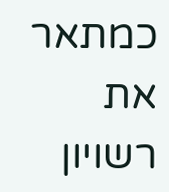כמתאר את רשויון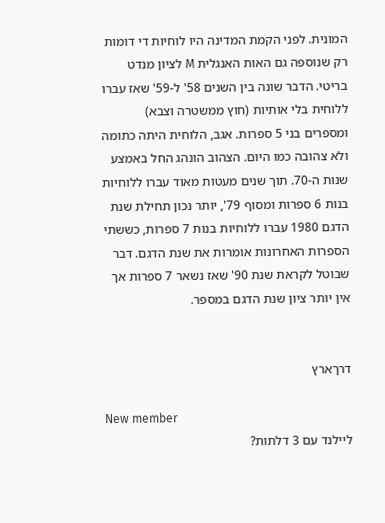המונית. לפני הקמת המדינה היו לוחיות די דומות רק שנוספה גם האות האנגלית M לציון מנדט בריטי. הדבר שונה בין השנים 58' ל-59' שאז עברו ללוחית בלי אותיות (חוץ ממשטרה וצבא) ומספרים בני 5 ספרות. אגב, הלוחית היתה כתומה ולא צהובה כמו היום. הצהוב הונהג החל באמצע שנות ה-70. תוך שנים מעטות מאוד עברו ללוחיות בנות 6 ספרות ומסוף 79', יותר נכון תחילת שנת הדגם 1980 עברו ללוחיות בנות 7 ספרות, כששתי הספרות האחרונות אומרות את שנת הדגם. דבר שבוטל לקראת שנת 90' שאז נשאר 7 ספרות אך אין יותר ציון שנת הדגם במספר.


דרךארץ

New member
ליילנד עם 3 דלתות?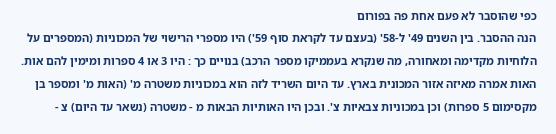כפי שהוסבר לא פעם אחת פה בפורום
הנה ההסבר. בין השנים 49' ל-58' (בעצם עד לקראת סוף 59') היו מספרי הרישוי של המכוניות (המספרים על הלוחיות מקדימה ומאחורה, מה שנקרא בעממיקו מספר הרכב) בנויים כך : היו 3 או 4 ספרות ומימין להם אות. האות אמרה מאיזה אזור המכונית בארץ. עד היום השריד לזה הוא במכוניות משטרה מ' (האות מ' ומספר בן מקסימום 5 ספרות) וכן במכוניות צבאיות צ'. ובכן היו האותיות הבאות מ - משטרה (נשאר עד היום) צ -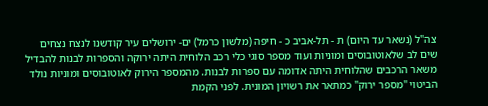צה"ל (נשאר עד היום) ת - תל-אביב כ - חיפה (מלשון כרמל) ים- ירושלים עיר קודשנו לנצח נצחים שים לב שלאוטובוסים ומוניות ועוד מספר סוגי כלי רכב הלוחית היתה ירוקה והספרות לבנות להבדיל משאר הרכבים שהלוחית היתה אדומה עם ספרות לבנות. מהמספר הירוק לאוטובוסים ומוניות נולד הביטוי "מספר ירוק" כמתאר את רשויון המונית. לפני הקמת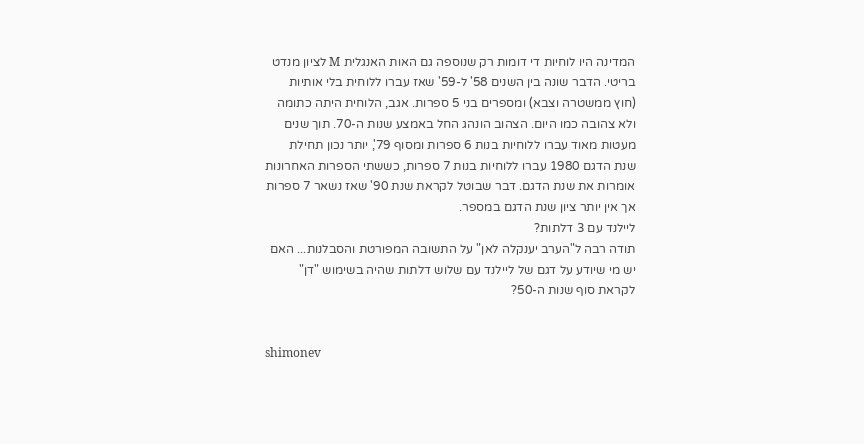המדינה היו לוחיות די דומות רק שנוספה גם האות האנגלית M לציון מנדט בריטי. הדבר שונה בין השנים 58' ל-59' שאז עברו ללוחית בלי אותיות (חוץ ממשטרה וצבא) ומספרים בני 5 ספרות. אגב, הלוחית היתה כתומה ולא צהובה כמו היום. הצהוב הונהג החל באמצע שנות ה-70. תוך שנים מעטות מאוד עברו ללוחיות בנות 6 ספרות ומסוף 79', יותר נכון תחילת שנת הדגם 1980 עברו ללוחיות בנות 7 ספרות, כששתי הספרות האחרונות אומרות את שנת הדגם. דבר שבוטל לקראת שנת 90' שאז נשאר 7 ספרות אך אין יותר ציון שנת הדגם במספר.
ליילנד עם 3 דלתות?
תודה רבה ל"הערב יענקלה לאן" על התשובה המפורטת והסבלנות... האם יש מי שיודע על דגם של ליילנד עם שלוש דלתות שהיה בשימוש "דן" לקראת סוף שנות ה-50?


shimonev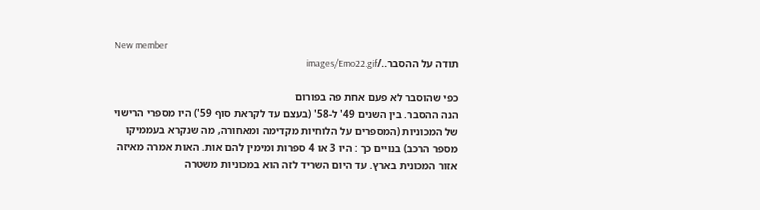New member
תודה על ההסבר../images/Emo22.gif

כפי שהוסבר לא פעם אחת פה בפורום
הנה ההסבר. בין השנים 49' ל-58' (בעצם עד לקראת סוף 59') היו מספרי הרישוי של המכוניות (המספרים על הלוחיות מקדימה ומאחורה, מה שנקרא בעממיקו מספר הרכב) בנויים כך : היו 3 או 4 ספרות ומימין להם אות. האות אמרה מאיזה אזור המכונית בארץ. עד היום השריד לזה הוא במכוניות משטרה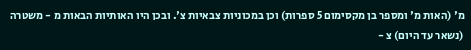מ' (האות מ' ומספר בן מקסימום 5 ספרות) וכן במכוניות צבאיות צ'. ובכן היו האותיות הבאות מ - משטרה (נשאר עד היום) צ -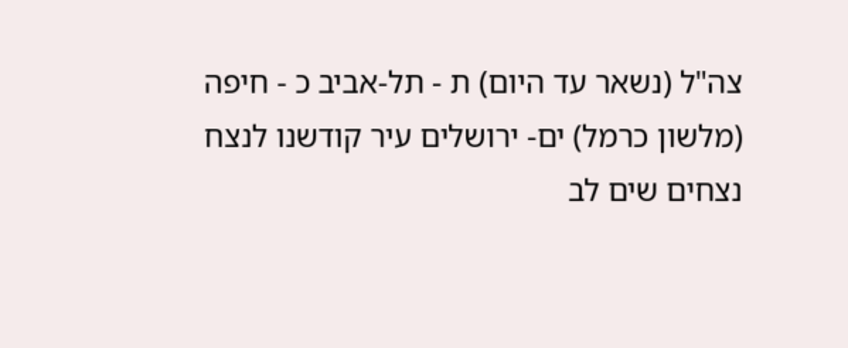צה"ל (נשאר עד היום) ת - תל-אביב כ - חיפה (מלשון כרמל) ים- ירושלים עיר קודשנו לנצח נצחים שים לב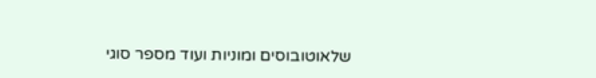שלאוטובוסים ומוניות ועוד מספר סוגי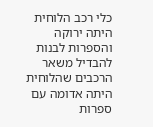כלי רכב הלוחית היתה ירוקה והספרות לבנות להבדיל משאר הרכבים שהלוחית היתה אדומה עם ספרות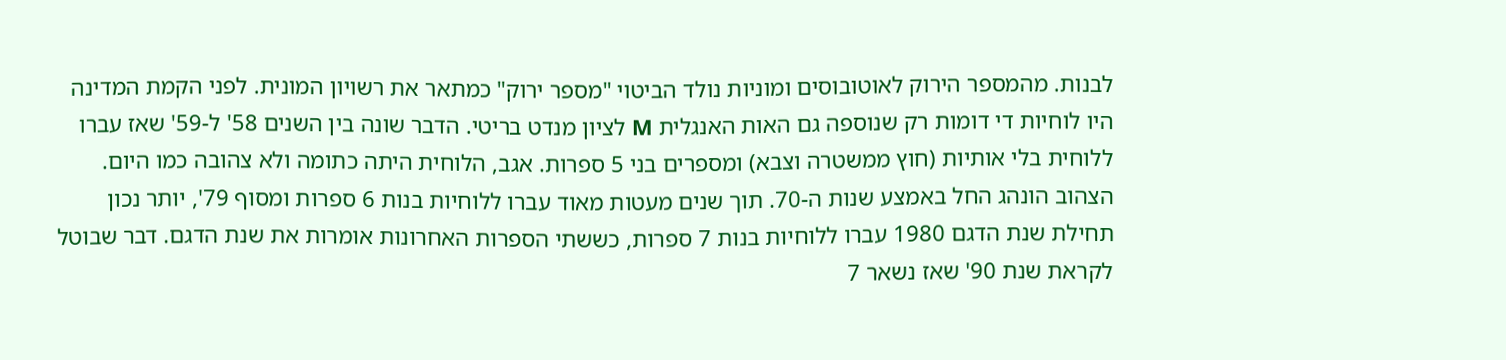לבנות. מהמספר הירוק לאוטובוסים ומוניות נולד הביטוי "מספר ירוק" כמתאר את רשויון המונית. לפני הקמת המדינה היו לוחיות די דומות רק שנוספה גם האות האנגלית M לציון מנדט בריטי. הדבר שונה בין השנים 58' ל-59' שאז עברו ללוחית בלי אותיות (חוץ ממשטרה וצבא) ומספרים בני 5 ספרות. אגב, הלוחית היתה כתומה ולא צהובה כמו היום. הצהוב הונהג החל באמצע שנות ה-70. תוך שנים מעטות מאוד עברו ללוחיות בנות 6 ספרות ומסוף 79', יותר נכון תחילת שנת הדגם 1980 עברו ללוחיות בנות 7 ספרות, כששתי הספרות האחרונות אומרות את שנת הדגם. דבר שבוטל לקראת שנת 90' שאז נשאר 7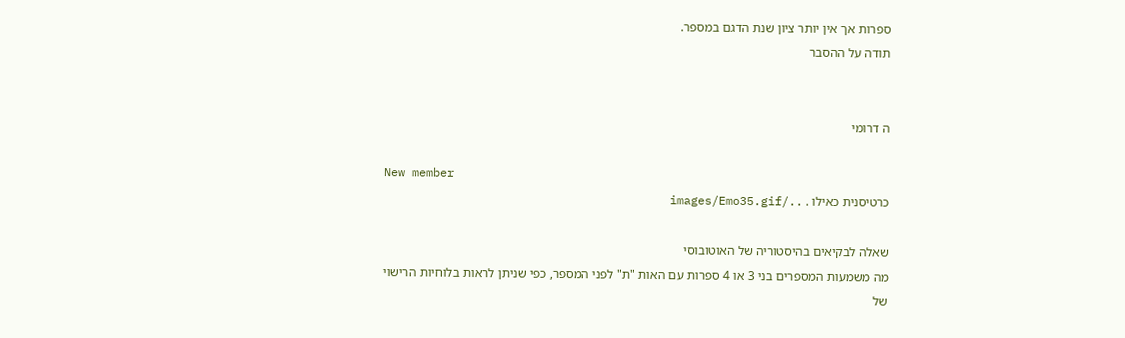ספרות אך אין יותר ציון שנת הדגם במספר.
תודה על ההסבר


ה דרומי

New member
כרטיסנית כאילו . ../images/Emo35.gif

שאלה לבקיאים בהיסטוריה של האוטובוסי
מה משמעות המספרים בני 3 או 4 ספרות עם האות "ת" לפני המספר, כפי שניתן לראות בלוחיות הרישוי של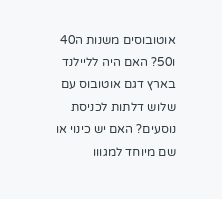אוטובוסים משנות ה40 ו50? האם היה לליילנד בארץ דגם אוטובוס עם שלוש דלתות לכניסת נוסעים? האם יש כינוי או שם מיוחד למגווו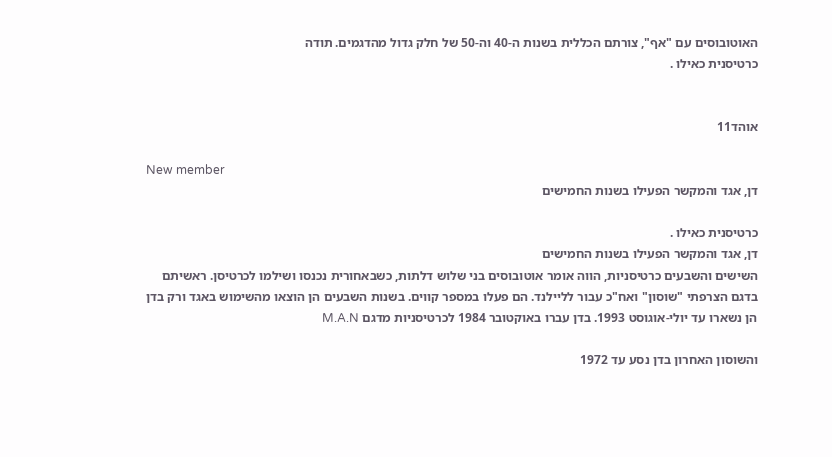האוטובוסים עם "אף", צורתם הכללית בשנות ה-40 וה-50 של חלק גדול מהדגמים. תודה
כרטיסנית כאילו .


אוהד11

New member
דן, אגד והמקשר הפעילו בשנות החמישים

כרטיסנית כאילו .
דן, אגד והמקשר הפעילו בשנות החמישים
השישים והשבעים כרטיסניות, הווה אומר אוטובוסים בני שלוש דלתות, כשבאחורית נכנסו ושילמו לכרטיסן. ראשיתם בדגם הצרפתי "שוסון" ואח"כ עבור לליילנד. הם פעלו במספר קווים. בשנות השבעים הן הוצאו מהשימוש באגד ורק בדן הן נשארו עד יולי-אוגוסט 1993. בדן עברו באוקטובר 1984 לכרטיסניות מדגם M.A.N

והשוסון האחרון בדן נסע עד 1972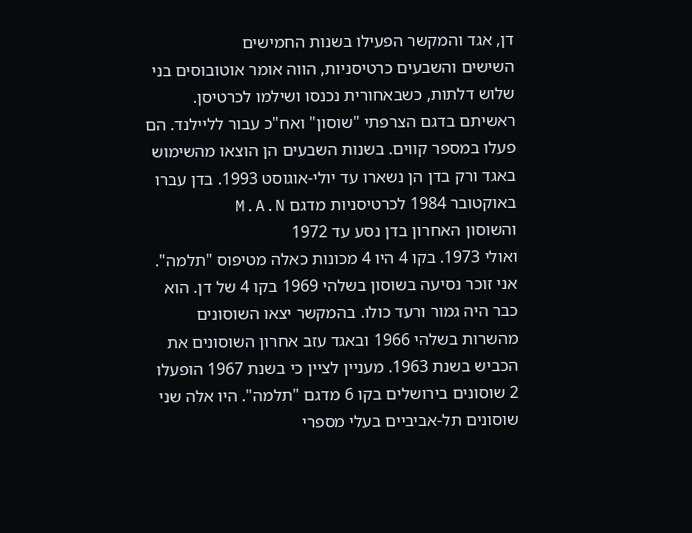דן, אגד והמקשר הפעילו בשנות החמישים
השישים והשבעים כרטיסניות, הווה אומר אוטובוסים בני שלוש דלתות, כשבאחורית נכנסו ושילמו לכרטיסן. ראשיתם בדגם הצרפתי "שוסון" ואח"כ עבור לליילנד. הם פעלו במספר קווים. בשנות השבעים הן הוצאו מהשימוש באגד ורק בדן הן נשארו עד יולי-אוגוסט 1993. בדן עברו באוקטובר 1984 לכרטיסניות מדגם M.A.N
והשוסון האחרון בדן נסע עד 1972
ואולי 1973. בקו 4 היו 4 מכונות כאלה מטיפוס "תלמה". אני זוכר נסיעה בשוסון בשלהי 1969 בקו 4 של דן. הוא כבר היה גמור ורעד כולו. בהמקשר יצאו השוסונים מהשרות בשלהי 1966 ובאגד עזב אחרון השוסונים את הכביש בשנת 1963. מעניין לציין כי בשנת 1967 הופעלו 2 שוסונים בירושלים בקו 6 מדגם "תלמה". היו אלה שני שוסונים תל-אביביים בעלי מספרי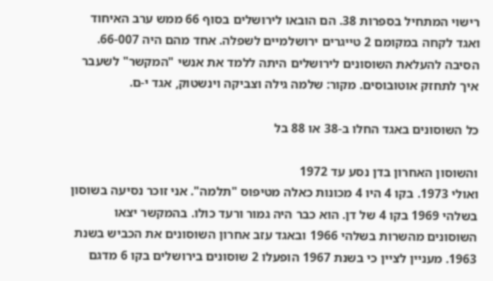רישוי המתחיל בספרות 38. הם הובאו לירושלים בסוף 66 ממש ערב האיחוד ואגד לקחה במקומם 2 טייגרים ירושלמיים לשפלה. אחד מהם היה 66-007. הסיבה להעלאת השוסונים לירושלים היתה ללמד את אנשי "המקשר" לשעבר איך לתחזק אוטובוסים. מקור: שלמה גילה וצביקה וינשטוק, אגד י-ם.

כל השוסונים באגד החלו ב-38 או 88 בל

והשוסון האחרון בדן נסע עד 1972
ואולי 1973. בקו 4 היו 4 מכונות כאלה מטיפוס "תלמה". אני זוכר נסיעה בשוסון בשלהי 1969 בקו 4 של דן. הוא כבר היה גמור ורעד כולו. בהמקשר יצאו השוסונים מהשרות בשלהי 1966 ובאגד עזב אחרון השוסונים את הכביש בשנת 1963. מעניין לציין כי בשנת 1967 הופעלו 2 שוסונים בירושלים בקו 6 מדגם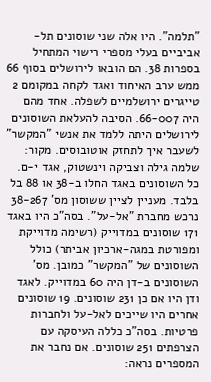"תלמה". היו אלה שני שוסונים תל-אביביים בעלי מספרי רישוי המתחיל בספרות 38. הם הובאו לירושלים בסוף 66 ממש ערב האיחוד ואגד לקחה במקומם 2 טייגרים ירושלמיים לשפלה. אחד מהם היה 66-007. הסיבה להעלאת השוסונים לירושלים היתה ללמד את אנשי "המקשר" לשעבר איך לתחזק אוטובוסים. מקור: שלמה גילה וצביקה וינשטוק, אגד י-ם.
כל השוסונים באגד החלו ב-38 או 88 בל
בלבד. מעניין לציין ששוסון מס' 38-267 נרכש מחברת "אל-על". בסה"כ היו באגד 171 שוסונים במדוייק (רשימה מדוייקת ומפורטת במגה-ארכיון אביתר) כולל השוסונים של "המקשר" כמובן. מס' השוסונים ב-דן היה 60 במדוייק. לאגד ודן היו אם כן 231 שוסונים. 19 שוסונים אחרים היו שייכים לאל-על ולחברות פרטיות. בסה"כ כללה העיסקה עם הצרפתים 251 שוסונים. אם נחבר את המספרים נראה: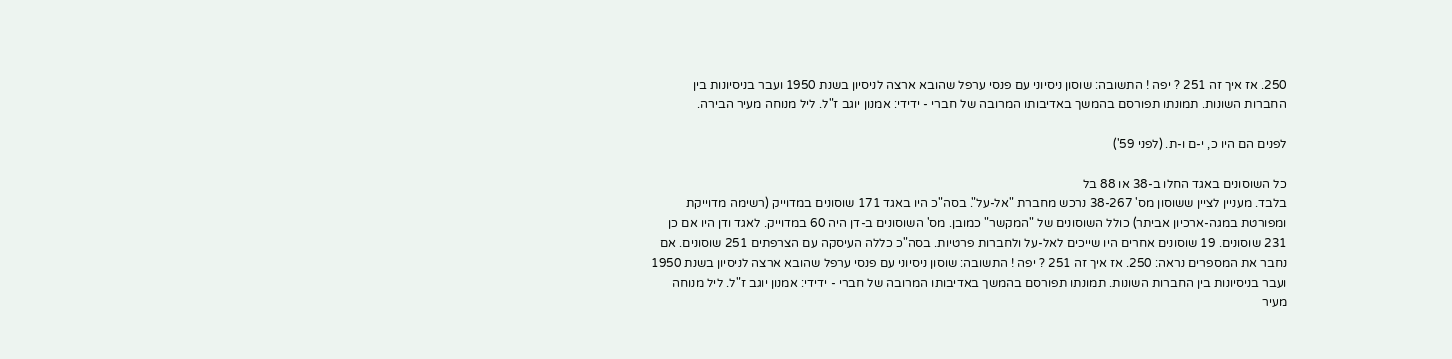250. אז איך זה 251 ? יפה ! התשובה: שוסון ניסיוני עם פנסי ערפל שהובא ארצה לניסיון בשנת 1950 ועבר בניסיונות בין החברות השונות. תמונתו תפורסם בהמשך באדיבותו המרובה של חברי - ידידי: אמנון יוגב ז"ל. ליל מנוחה מעיר הבירה.

לפנים הם היו כ, י-ם ו-ת. (לפני 59')

כל השוסונים באגד החלו ב-38 או 88 בל
בלבד. מעניין לציין ששוסון מס' 38-267 נרכש מחברת "אל-על". בסה"כ היו באגד 171 שוסונים במדוייק (רשימה מדוייקת ומפורטת במגה-ארכיון אביתר) כולל השוסונים של "המקשר" כמובן. מס' השוסונים ב-דן היה 60 במדוייק. לאגד ודן היו אם כן 231 שוסונים. 19 שוסונים אחרים היו שייכים לאל-על ולחברות פרטיות. בסה"כ כללה העיסקה עם הצרפתים 251 שוסונים. אם נחבר את המספרים נראה: 250. אז איך זה 251 ? יפה ! התשובה: שוסון ניסיוני עם פנסי ערפל שהובא ארצה לניסיון בשנת 1950 ועבר בניסיונות בין החברות השונות. תמונתו תפורסם בהמשך באדיבותו המרובה של חברי - ידידי: אמנון יוגב ז"ל. ליל מנוחה מעיר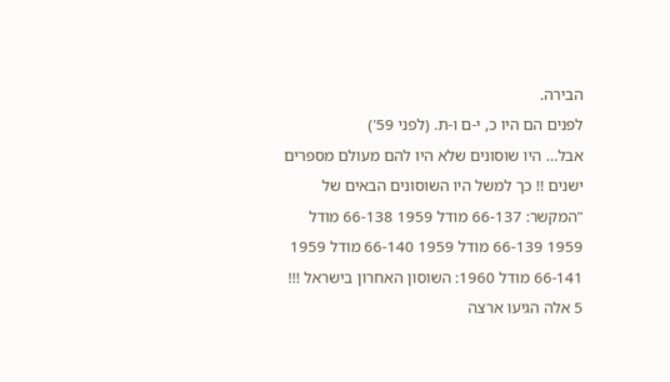הבירה.
לפנים הם היו כ, י-ם ו-ת. (לפני 59')
אבל... היו שוסונים שלא היו להם מעולם מספרים ישנים !! כך למשל היו השוסונים הבאים של "המקשר: 66-137 מודל 1959 66-138 מודל 1959 66-139 מודל 1959 66-140 מודל 1959 66-141 מודל 1960: השוסון האחרון בישראל !!! 5 אלה הגיעו ארצה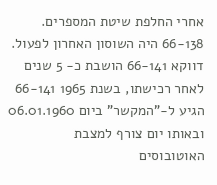אחרי החלפת שיטת המספרים. 66-138 היה השוסון האחרון לפעול. דווקא 66-141 הושבת כ- 5 שנים לאחר רכישתו, בשנת 1965 66-141 הגיע ל-"המקשר" ביום 06.01.1960 ובאותו יום צורף למצבת האוטובוסים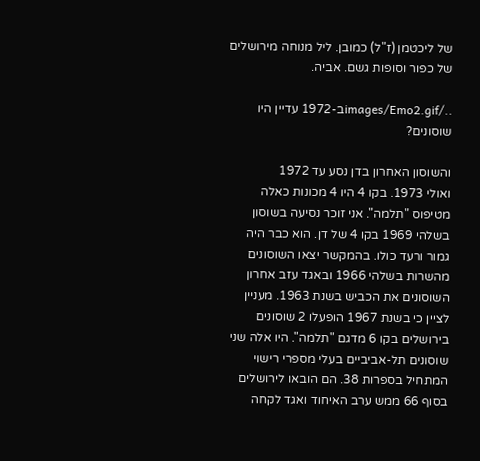של ליכטמן (ז"ל) כמובן. ליל מנוחה מירושלים של כפור וסופות גשם. אביה.

../images/Emo2.gifב-1972 עדיין היו שוסונים?

והשוסון האחרון בדן נסע עד 1972
ואולי 1973. בקו 4 היו 4 מכונות כאלה מטיפוס "תלמה". אני זוכר נסיעה בשוסון בשלהי 1969 בקו 4 של דן. הוא כבר היה גמור ורעד כולו. בהמקשר יצאו השוסונים מהשרות בשלהי 1966 ובאגד עזב אחרון השוסונים את הכביש בשנת 1963. מעניין לציין כי בשנת 1967 הופעלו 2 שוסונים בירושלים בקו 6 מדגם "תלמה". היו אלה שני שוסונים תל-אביביים בעלי מספרי רישוי המתחיל בספרות 38. הם הובאו לירושלים בסוף 66 ממש ערב האיחוד ואגד לקחה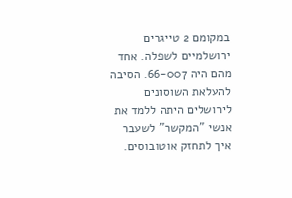במקומם 2 טייגרים ירושלמיים לשפלה. אחד מהם היה 66-007. הסיבה להעלאת השוסונים לירושלים היתה ללמד את אנשי "המקשר" לשעבר איך לתחזק אוטובוסים.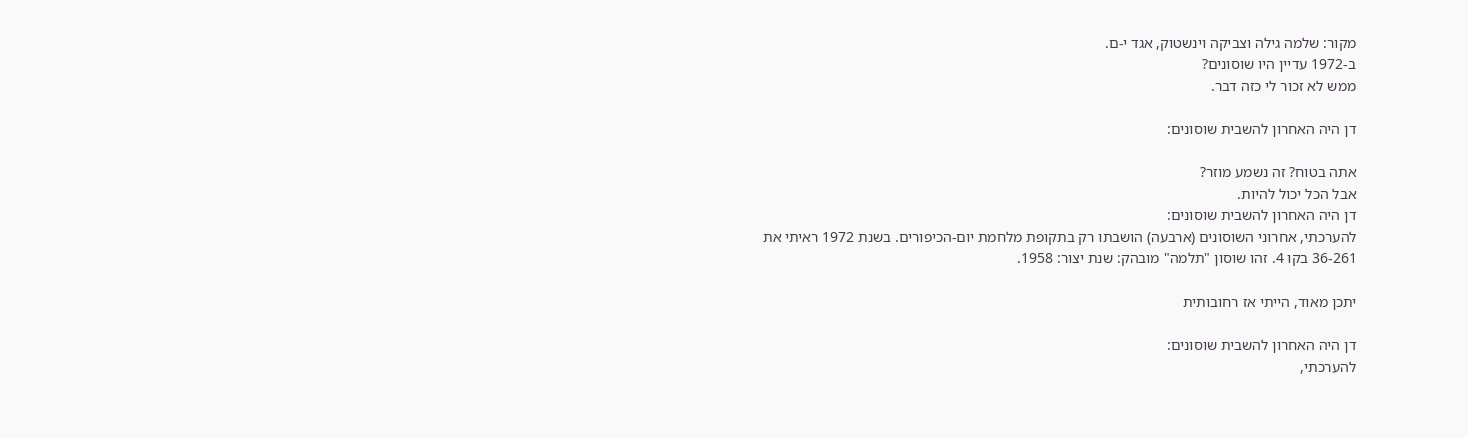מקור: שלמה גילה וצביקה וינשטוק, אגד י-ם.
ב-1972 עדיין היו שוסונים?
ממש לא זכור לי כזה דבר.

דן היה האחרון להשבית שוסונים:

אתה בטוח? זה נשמע מוזר?
אבל הכל יכול להיות.
דן היה האחרון להשבית שוסונים:
להערכתי, אחרוני השוסונים (ארבעה) הושבתו רק בתקופת מלחמת יום-הכיפורים. בשנת 1972 ראיתי את 36-261 בקו 4. זהו שוסון "תלמה" מובהק: שנת יצור: 1958.

יתכן מאוד, הייתי אז רחובותית

דן היה האחרון להשבית שוסונים:
להערכתי,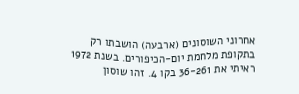אחרוני השוסונים (ארבעה) הושבתו רק בתקופת מלחמת יום-הכיפורים. בשנת 1972 ראיתי את 36-261 בקו 4. זהו שוסון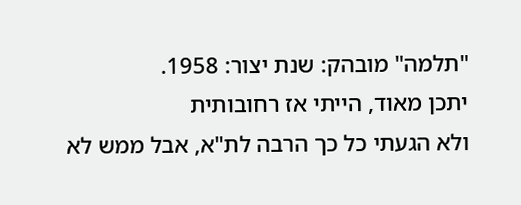"תלמה" מובהק: שנת יצור: 1958.
יתכן מאוד, הייתי אז רחובותית
ולא הגעתי כל כך הרבה לת"א, אבל ממש לא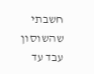חשבתי שהשוסון עבד עד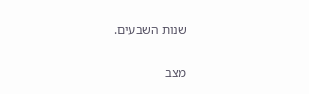שנות השבעים.

מצב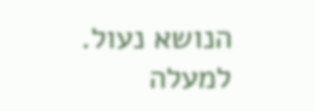הנושא נעול.
למעלה